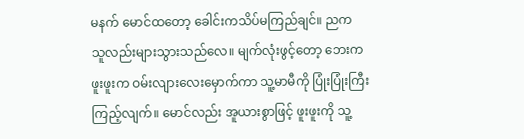မနက် မောင်ထတော့ ခေါင်းကသိပ်မကြည်ချင်။ ညက သူလည်းများသွားသည်လေ။ မျက်လုံးဖွင့်တော့ ဘေးက ဖူးဖူးက ဝမ်းလျားလေးမှောက်ကာ သူ့မာမီကို ပြုံးပြုံးကြီးကြည့်လျက်။ မောင်လည်း အူယားစွာဖြင့် ဖူးဖူးကို သူ့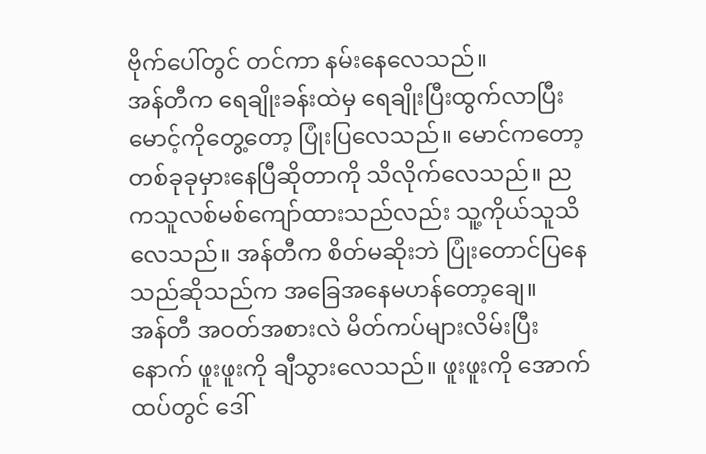ဗိုက်ပေါ်တွင် တင်ကာ နမ်းနေလေသည်။
အန်တီက ရေချိုးခန်းထဲမှ ရေချိုးပြီးထွက်လာပြီးမောင့်ကိုတွေ့တော့ ပြုံးပြလေသည်။ မောင်ကတော့ တစ်ခုခုမှားနေပြီဆိုတာကို သိလိုက်လေသည်။ ညကသူလစ်မစ်ကျော်ထားသည်လည်း သူ့ကိုယ်သူသိလေသည်။ အန်တီက စိတ်မဆိုးဘဲ ပြုံးတောင်ပြနေသည်ဆိုသည်က အခြေအနေမဟန်တော့ချေ။
အန်တီ အဝတ်အစားလဲ မိတ်ကပ်များလိမ်းပြီးနောက် ဖူးဖူးကို ချီသွားလေသည်။ ဖူးဖူးကို အောက်ထပ်တွင် ဒေါ်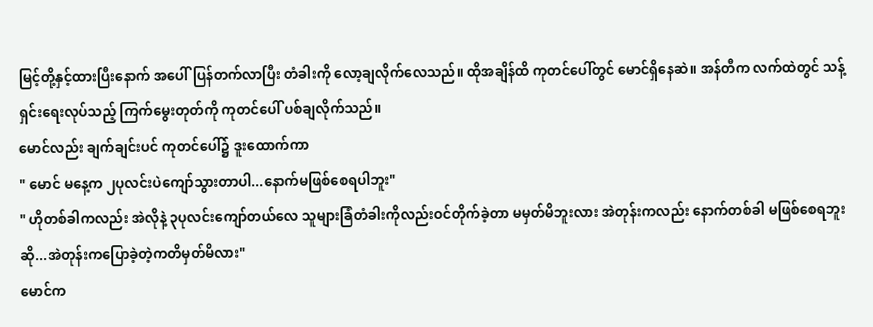မြင့်တို့နှင့်ထားပြီးနောက် အပေါ်ပြန်တက်လာပြီး တံခါးကို လော့ချလိုက်လေသည်။ ထိုအချိန်ထိ ကုတင်ပေါ်တွင် မောင်ရှိနေဆဲ။ အန်တီက လက်ထဲတွင် သန့်ရှင်းရေးလုပ်သည့် ကြက်မွေးတုတ်ကို ကုတင်ပေါ် ပစ်ချလိုက်သည်။
မောင်လည်း ချက်ချင်းပင် ကုတင်ပေါ်၌ ဒူးထောက်ကာ
" မောင် မနေ့က ၂ပုလင်းပဲကျော်သွားတာပါ...နောက်မဖြစ်စေရပါဘူး"
" ဟိုတစ်ခါကလည်း အဲလိုနဲ့ ၃ပုလင်းကျော်တယ်လေ သူများခြံတံခါးကိုလည်းဝင်တိုက်ခဲ့တာ မမှတ်မိဘူးလား အဲတုန်းကလည်း နောက်တစ်ခါ မဖြစ်စေရဘူးဆို...အဲတုန်းကပြောခဲ့တဲ့ကတိမှတ်မိလား"
မောင်က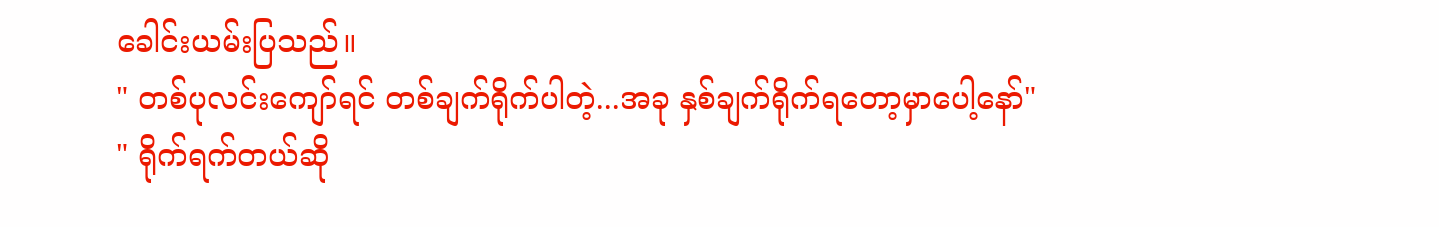ခေါင်းယမ်းပြသည်။
" တစ်ပုလင်းကျော်ရင် တစ်ချက်ရိုက်ပါတဲ့...အခု နှစ်ချက်ရိုက်ရတော့မှာပေါ့နော်"
" ရိုက်ရက်တယ်ဆို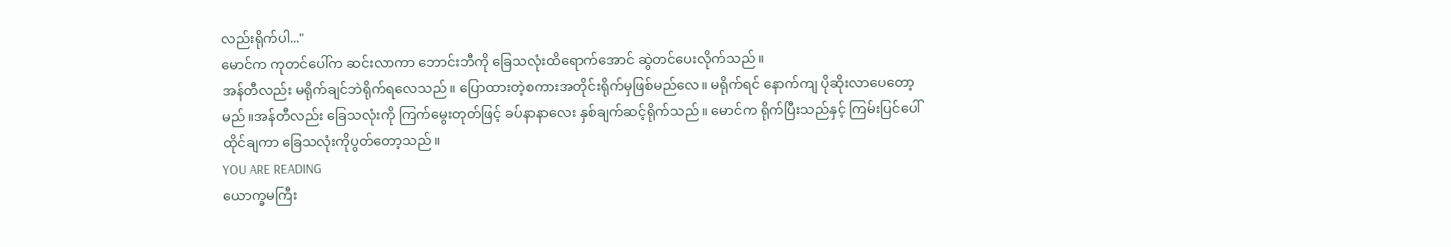လည်းရိုက်ပါ..."
မောင်က ကုတင်ပေါ်က ဆင်းလာကာ ဘောင်းဘီကို ခြေသလုံးထိရောက်အောင် ဆွဲတင်ပေးလိုက်သည်။
အန်တီလည်း မရိုက်ချင်ဘဲရိုက်ရလေသည်။ ပြောထားတဲ့စကားအတိုင်းရိုက်မှဖြစ်မည်လေ။ မရိုက်ရင် နောက်ကျ ပိုဆိုးလာပေတော့မည်။အန်တီလည်း ခြေသလုံးကို ကြက်မွေးတုတ်ဖြင့် ခပ်နာနာလေး နှစ်ချက်ဆင့်ရိုက်သည်။ မောင်က ရိုက်ပြီးသည်နှင့် ကြမ်းပြင်ပေါ်ထိုင်ချကာ ခြေသလုံးကိုပွတ်တော့သည်။
YOU ARE READING
ယောက္ခမကြီး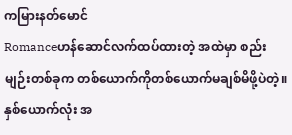ကမြားနတ်မောင်
Romanceဟန်ဆောင်လက်ထပ်ထားတဲ့ အထဲမှာ စည်းမျဉ်းတစ်ခုက တစ်ယောက်ကိုတစ်ယောက်မချစ်မိဖို့ပဲတဲ့။ နှစ်ယောက်လုံး အ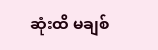ဆုံးထိ မချစ်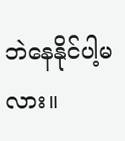ဘဲနေနိုင်ပါ့မလား။